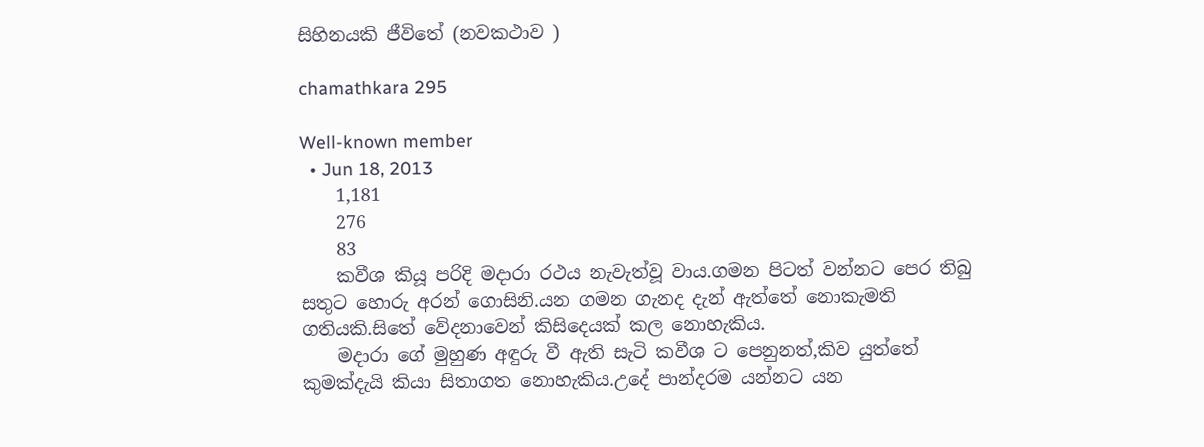සිහිනයකි ජීවිතේ (නවකථාව )

chamathkara 295

Well-known member
  • Jun 18, 2013
    1,181
    276
    83
    කවීශ කියූ පරිදි මදාරා රථය නැවැත්වූ වාය.ගමන පිටත් වන්නට පෙර තිබු සතුට හොරු අරන් ගොසිනි.යන ගමන ගැනද දැන් ඇත්තේ නොකැමති ගතියකි.සිතේ වේදනාවෙන් කිසිදෙයක් කල නොහැකිය.
    මදාරා ගේ මුහුණ අඳුරු වී ඇති සැටි කවීශ ට පෙනුනත්,කිව යුත්තේ කුමක්දැයි කියා සිතාගත නොහැකිය.උදේ පාන්දරම යන්නට යන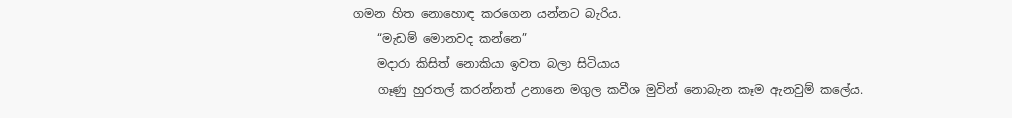ගමන හිත නොහොඳ කරගෙන යන්නට බැරිය.
    “මැඩම් මොනවද කන්නෙ”
    මදාරා කිසිත් නොකියා ඉවත බලා සිටියාය
    ගෑණු හුරතල් කරන්නත් උනානෙ මගුල කවීශ මුවින් නොබැන කෑම ඇනවුම් කලේය.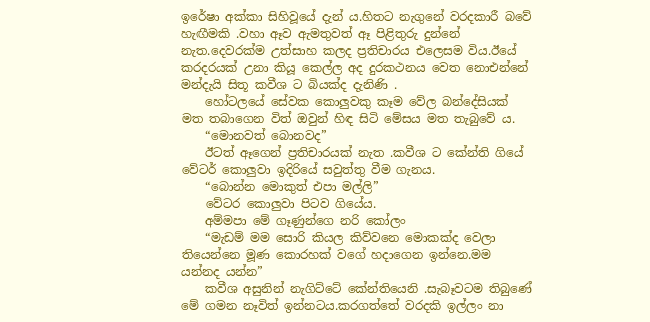ඉරේෂා අක්කා සිහිවූයේ දැන්‍ ය.හිතට නැගුනේ වරදකාරී බවේ හැඟීමකි .වහා ඈව ඇමතුවත් ඈ පිළිතුරු දුන්නේ නැත.දෙවරක්ම උත්සාහ කලද ප්‍රතිචාරය එලෙසම විය.ඊයේ කරදරයක් උනා කියූ කෙල්ල අද දුරකථනය වෙත නොඑන්නේ මන්දැයි සිතූ කවීශ ට බියක්ද දැනිණි .
    හෝටලයේ සේවක කොලුවකු කෑම වේල බන්දේසියක් මත තබාගෙන විත් ඔවුන් හිඳ සිටි මේසය මත තැබුවේ ය.
    “මොනවත් බොනවද”
    ඊටත් ඈගෙන් ප්‍රතිචාරයක් නැත .කවීශ ට කේන්ති ගියේ වේටර් කොලුවා ඉදිරියේ සවුත්තු වීම ගැනය.
    “බොන්න මොකුත් එපා මල්ලි”
    වේටර කොලුවා පිටව ගියේය.
    අම්මපා මේ ගෑණුන්ගෙ නරි කෝලං
    “මැඩම් මම සොරි කියල කිව්වනෙ මොකක්ද වෙලා තියෙන්නෙ මූණ කොරහක් වගේ හදාගෙන ඉන්නෙ.මම යන්නද යන්න”
    කවීශ අසුනින් නැගිට්ටේ කේන්තියෙනි .සැබෑවටම තිබුණේ මේ ගමන නෑවිත් ඉන්නටය.කරගත්තේ වරදකි ඉල්ලං නා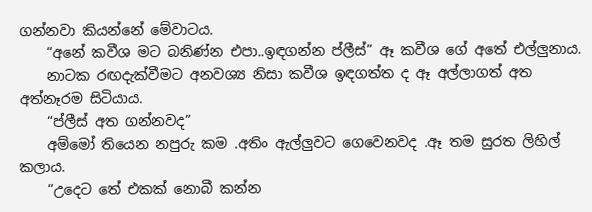ගන්නවා කියන්නේ මේවාටය.
    “අනේ කවීශ මට බනිණ්න එපා..ඉඳගන්න ප්ලීස්” ඈ කවීශ ගේ අතේ එල්ලුනාය.
    නාටක රඟදැක්වීමට අනවශ්‍ය නිසා කවීශ ඉඳගත්ත ද ඈ අල්ලාගත් අත අත්නෑරම සිටියාය.
    “ප්ලීස් අත ගන්නවද”
    අම්මෝ තියෙන නපුරු කම .අතිං ඇල්ලුවට ගෙවෙනවද .ඈ තම සුරත ලිහිල් කලාය.
    “උදෙට තේ එකක් නොබී කන්න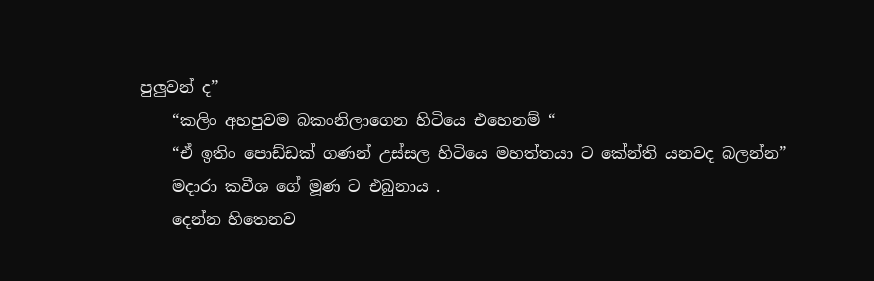පුලුවන් ද”
    “කලිං අහපුවම බකංනිලාගෙන හිටියෙ එහෙනම් “
    “ඒ ඉතිං පොඩ්ඩක් ගණන් උස්සල හිටියෙ මහත්තයා ට කේන්ති යනවද බලන්න”
    මදාරා කවීශ ගේ මූණ ට එබුනාය .
    දෙන්න හිතෙනව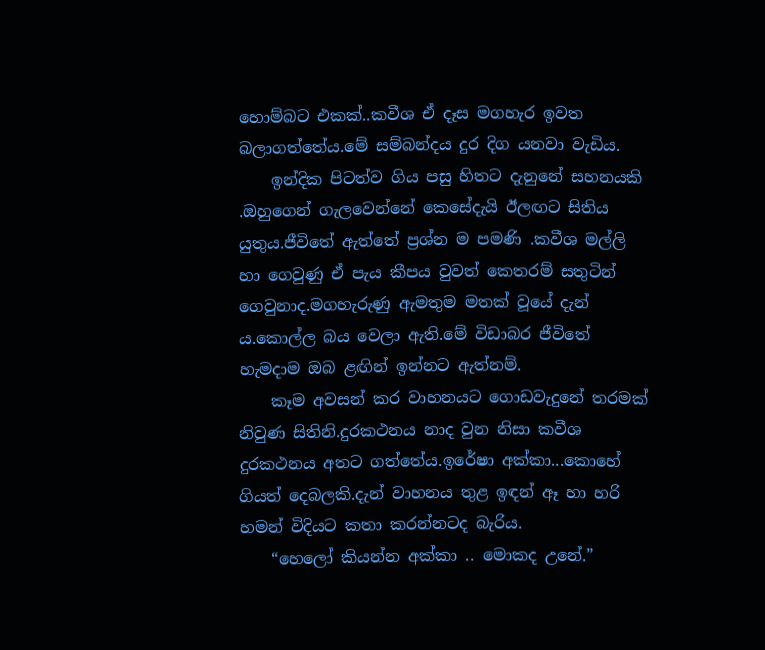හොම්බට එකක්..කවීශ ඒ දෑස මගහැර ඉවත බලාගත්තේය.මේ සම්බන්දය දුර දිග යනවා වැඩිය.
    ඉන්දික පිටත්ව ගිය පසු හිතට දැනුනේ සහනයකි .ඔහුගෙන් ගැලවෙන්නේ කෙසේදැයි ඊලඟට සිතිය යුතුය.ජීවිතේ ඇත්තේ ප්‍රශ්න ම පමණි .කවීශ මල්ලි හා ගෙවුණු ඒ පැය කීපය වුවත් කෙතරම් සතුටින් ගෙවුනාද.මගහැරුණු ඇමතුම මතක් වූයේ දැන්‍ ය.කොල්ල බය වෙලා ඇති.මේ විඩාබර ජීවිතේ හැමදාම ඔබ ළඟින් ඉන්නට ඇත්නම්.
    කෑම අවසන් කර වාහනයට ගොඩවැදුනේ තරමක් නිවුණ සිතිනි.දුරකථනය නාද වුන නිසා කවීශ දුරකථනය අතට ගත්තේය.ඉරේෂා අක්කා...කොහේ ගියත් දෙබලකි.දැන් වාහනය තුළ ඉඳන් ඈ හා හරි හමන් විදියට කතා කරන්නටද බැරිය.
    “හෙලෝ කියන්න අක්කා .. මොකද උනේ.”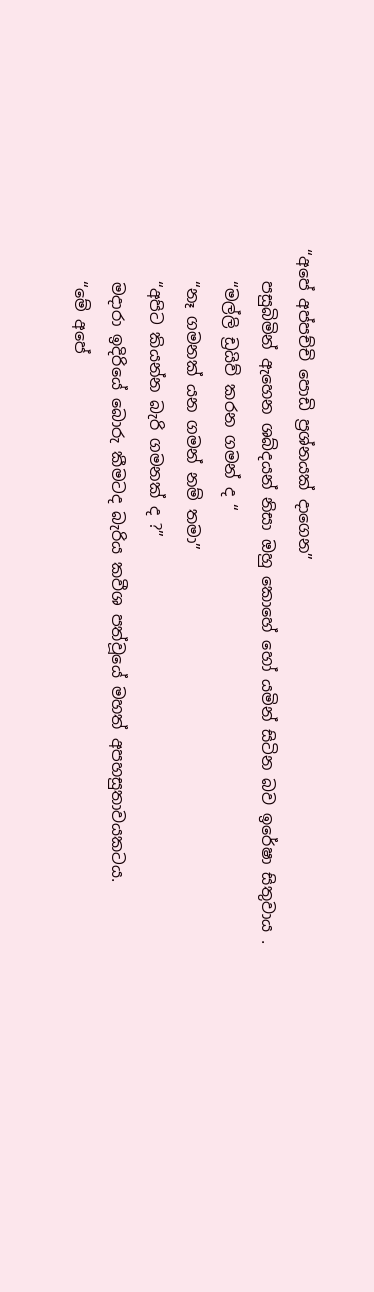“අපේ අප්පච්චි පොඩි ප්‍රශ්නයක් දාගෙන”
    පසුබිමින් ඇහෙන ශබ්දයන් නිසා ඔහු කොහේ හෝ යමින් සිටින බව ඉරේෂා සිතුවාය .
    “මල්ලි ඩ්‍රයිව් කරන ගමන් ද “
    “නෑ ගමනක් යන ගමන් නම් තමා”
    “අපිට කියන්න බැරි ගමනක් ද ?”
    මදාරා ඉදිරියේ බොරු කීමටද බැරිය කවීශ පත්වූයේ මහත් අපහසුතාවයකටය.
    “මේ අපේ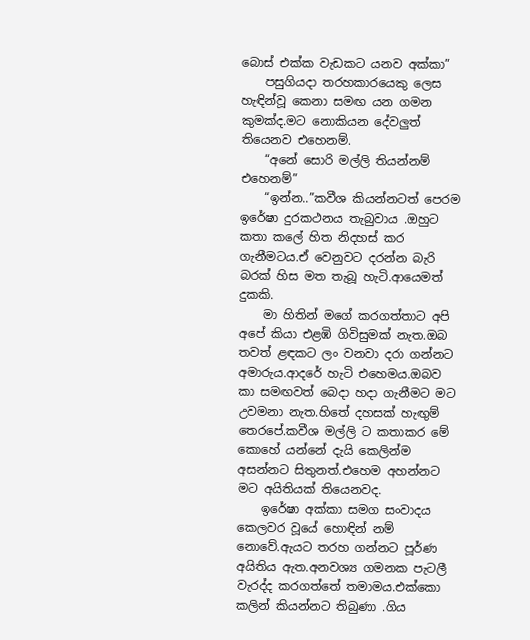බොස් එක්ක වැඩකට යනව අක්කා”
    පසුගියදා තරහකාරයෙකු ලෙස හැඳින්වූ කෙනා සමඟ යන ගමන කුමක්ද.මට නොකියන දේවලුත් තියෙනව එහෙනම්.
    “අනේ සොරි මල්ලි තියන්නම් එහෙනම්”
    “ඉන්න..”කවීශ කියන්නටත් පෙරම ඉරේෂා දුරකථනය තැබුවාය .ඔහුට කතා කලේ හිත නිදහස් කර ගැනීමටය.ඒ වෙනුවට දරන්න බැරි බරක් හිස මත තැබූ හැටි.ආයෙමත් දුකකි.
    මා හිතින් මගේ කරගත්තාට අපි අපේ කියා එළඹි ගිවිසුමක් නැත.ඔබ තවත් ළඳකට ලං වනවා දරා ගන්නට අමාරුය.ආදරේ හැටි එහෙමය.ඔබව කා සමඟවත් බෙදා හදා ගැනීමට මට උවමනා නැත.හිතේ දහසක් හැඟුම් තෙරපේ.කවීශ මල්ලි ට කතාකර මේ කොහේ යන්නේ දැයි කෙලින්ම අසන්නට සිතුනත්.එහෙම අහන්නට මට අයිතියක් තියෙනවද.
    ඉරේෂා අක්කා සමග සංවාදය කෙලවර වූයේ හොඳින් නම් නොවේ.ඇයට තරහ ගන්නට පූර්ණ අයිතිය ඇත.අනවශ්‍ය ගමනක පැටලී වැරද්ද කරගත්තේ තමාමය.එක්කො කලින් කියන්නට තිබුණා .ගිය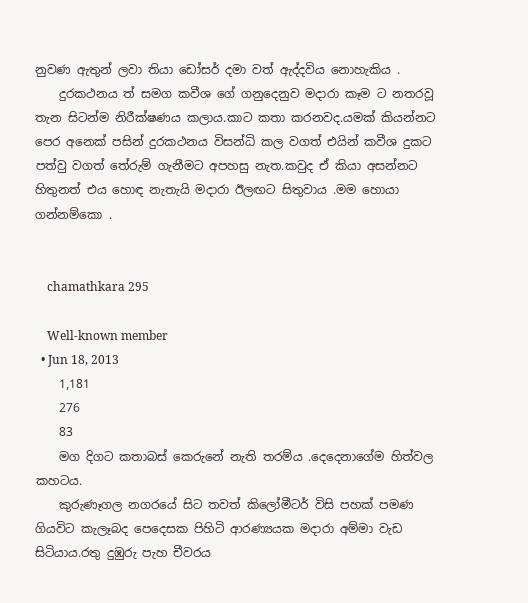නුවණ ඇතුන් ලවා තියා ඩෝසර් දමා වත් ඇද්දවිය නොහැකිය .
    දුරකථනය ත් සමග කවීශ ගේ ගනුදෙනුව මදාරා කෑම ට නතරවූ තැන සිටන්ම නිරීක්ෂණය කලාය.කාට කතා කරනවද.යමක් කියන්නට පෙර අනෙක් පසින් දුරකථනය විසන්ධි කල වගත් එයින් කවීශ දුකට පත්වු වගත් තේරුම් ගැනීමට අපහසු නැත.කවුද ඒ කියා අසන්නට හිතුනත් එය හොඳ නැතැයි මදාරා ඊලඟට සිතුවාය .මම හොයා ගන්නම්කො .


    chamathkara 295

    Well-known member
  • Jun 18, 2013
    1,181
    276
    83
    මග දිගට කතාබස් කෙරුනේ නැති තරම්ය .දෙදෙනාගේම හිත්වල කහටය.
    කුරුණෑගල නගරයේ සිට තවත් කිලෝමීටර් විසි පහක් පමණ ගියවිට කැලෑබද පෙදෙසක පිහිටි ආරණ්‍යයක මදාරා අම්මා වැඩ සිටියාය.රතු දුඹුරු පැහ චීවරය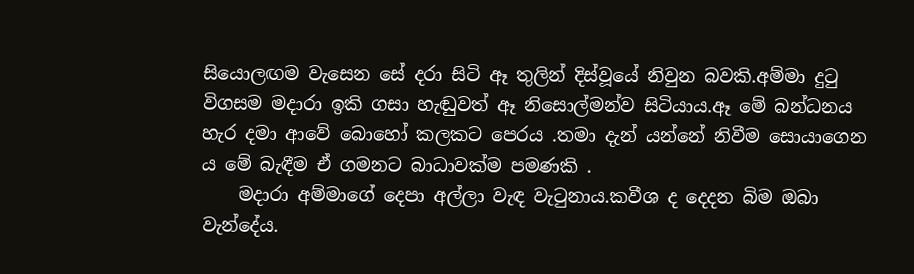සියොලඟම වැසෙන සේ දරා සිටි ඈ තුලින් දිස්වූයේ නිවුන බවකි.අම්මා දුටු විගසම මදාරා ඉකි ගසා හැඬුවත් ඈ නිසොල්මන්ව සිටියාය.ඈ මේ බන්ධනය හැර දමා ආවේ බොහෝ කලකට පෙරය .තමා දැන් යන්නේ නිවීම සොයාගෙන ය මේ බැඳීම ඒ ගමනට බාධාවක්ම පමණකි .
    මදාරා අම්මාගේ දෙපා අල්ලා වැඳ වැටුනාය.කවීශ ද දෙදන බිම ඔබා වැන්දේය.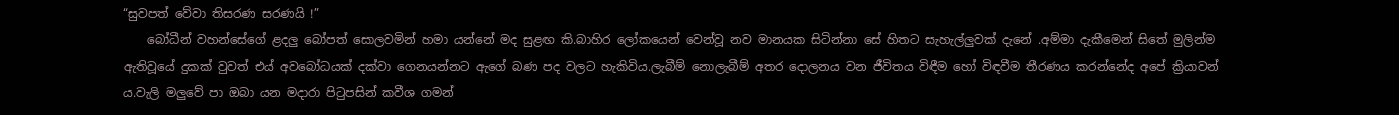“සුවපත් වේවා තිසරණ සරණයි !”
    බෝධීන් වහන්සේගේ ළදලු බෝපත් සොලවමින් හමා යන්නේ මද සුළඟ කි.බාහිර ලෝකයෙන් වෙන්වූ නව මානයක සිටින්නා සේ හිතට සැහැල්ලුවක් දැනේ .අම්මා දැකීමෙන් සිතේ මුලින්ම ඇතිවූයේ දුකක් වුවත් එය් අවබෝධයක් දක්වා ගෙනයන්නට ඇගේ බණ පද වලට හැකිවිය.ලැබීම් නොලැබීම් අතර දොලනය වන ජීවිතය විඳීම හෝ විඳවීම තීරණය කරන්නේද අපේ ක්‍රියාවන්‍ ය.වැලි මලුවේ පා ඔබා යන මදාරා පිටුපසින් කවීශ ගමන්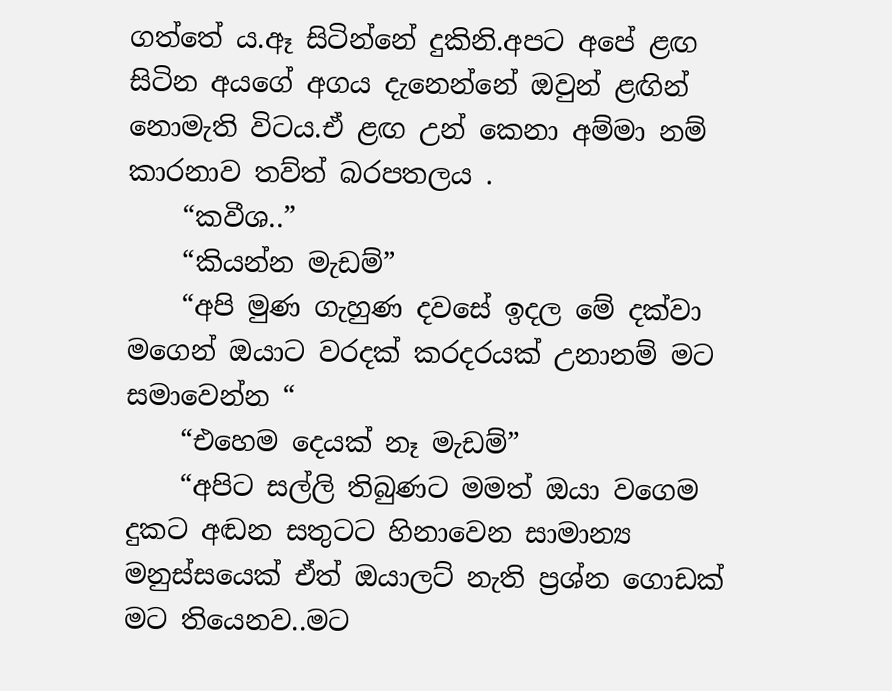ගත්තේ ය.ඈ සිටින්නේ දුකිනි.අපට අපේ ළඟ සිටින අයගේ අගය දැනෙන්නේ ඔවුන් ළඟින් නොමැති විටය.ඒ ළඟ උන් කෙනා අම්මා නම් කාරනාව තව්ත් බරපතලය .
    “කවීශ..”
    “කියන්න මැඩම්”
    “අපි මුණ ගැහුණ දවසේ ඉදල මේ දක්වා මගෙන් ඔයාට වරදක් කරදරයක් උනානම් මට සමාවෙන්න “
    “එහෙම දෙයක් නෑ මැඩම්”
    “අපිට සල්ලි තිබුණට මමත් ඔයා වගෙම දුකට අඬන සතුටට හිනාවෙන සාමාන්‍ය මනුස්සයෙක් ඒත් ඔයාලට් නැති ප්‍රශ්න ගොඩක් මට තියෙනව..මට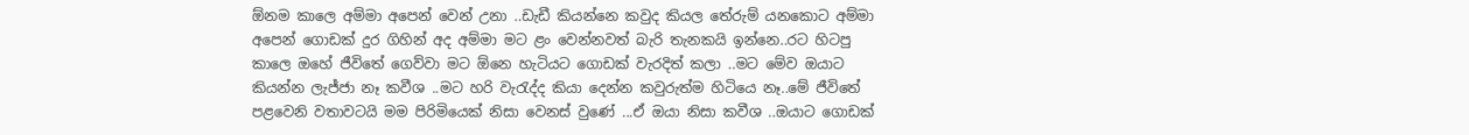ඕනම කාලෙ අම්මා අපෙන් වෙන් උනා ..ඩැඩී කියන්නෙ කවුද කියල තේරුම් යනකොට අම්මා අපෙන් ගොඩක් දුර ගිහින් අද අම්මා මට ළං වෙන්නවත් බැරි තැනකයි ඉන්නෙ..රට හිටපු කාලෙ ඔහේ ජීවිතේ ගෙව්වා මට ඕනෙ හැටියට ගොඩක් වැරදිත් කලා ..මට මේව ඔයාට කියන්න ලැජ්ජා නෑ කවීශ ..මට හරි වැරැද්ද කියා දෙන්න කවුරුත්ම හිටියෙ නෑ..මේ ජීවිතේ පළවෙනි වතාවටයි මම පිරිමියෙක් නිසා වෙනස් වුණේ ...ඒ ඔයා නිසා කවීශ ..ඔයාට ගොඩක්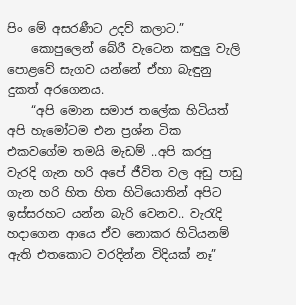පිං මේ අසරණීට උදව් කලාට.”
    කොපුලෙන් බේරී වැටෙන කඳුලු වැලි පොළවේ සැගව යන්නේ ඒහා බැඳුනු දුකත් අරගෙනය.
    “අපි මොන සමාජ තලේක හිටියත් අපි හැමෝටම එන ප්‍රශ්න ටික එකවගේම තමයි මැඩම් ..අපි කරපු වැරදි ගැන හරි අපේ ජීවිත වල අඩු පාඩු ගැන හරි හිත හිත හිටියොතින් අපිට ඉස්සරහට යන්න බැරි වෙනව.. වැරැදි හදාගෙන ආයෙ ඒව නොකර හිටියනම් ඇති එතකොට වරදින්න විදියක් නෑ”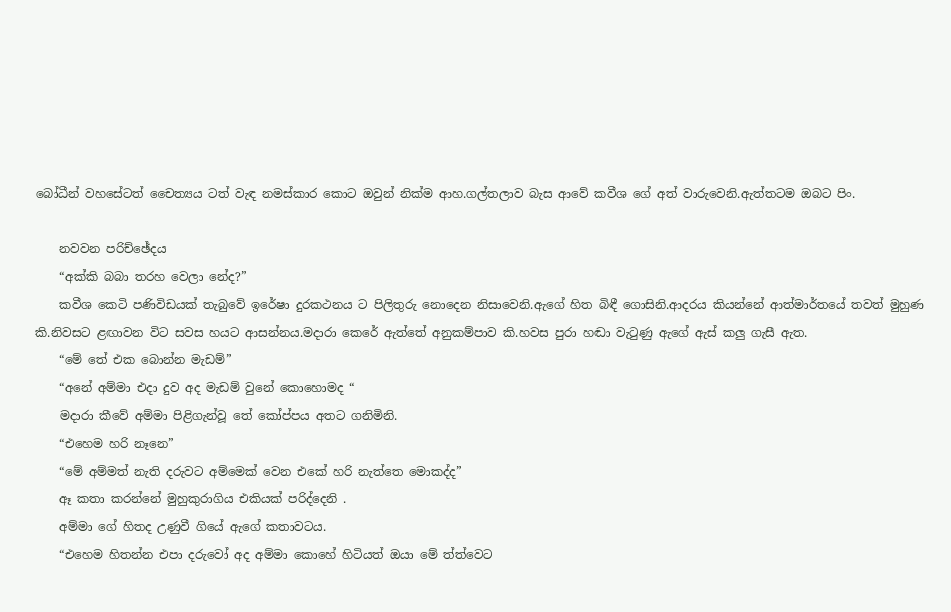බෝධීන් වහසේටත් චෛත්‍යය ටත් වැඳ නමස්කාර කොට ඔවුන් නික්ම ආහ.ගල්තලාව බැස ආවේ කවීශ ගේ අත් වාරුවෙනි.ඇත්තටම ඔබට පිං.

    නවවන පරිච්ඡේදය
    “අක්කි බබා තරහ වෙලා නේද?”
    කවීශ කෙටි පණිවිඩයක් තැබුවේ ඉරේෂා දුරකථනය ට පිලිතුරු නොදෙන නිසාවෙනි.ඇගේ හිත බිඳී ගොසිනි.ආදරය කියන්නේ ආත්මාර්තයේ තවත් මුහුණ කි.නිවසට ළඟාවන විට සවස හයට ආසන්නය.මදාරා කෙරේ ඇත්තේ අනුකම්පාව කි.හවස පුරා හඬා වැටුණු ඇගේ ඇස් කලු ගැසී ඇත.
    “මේ තේ එක බොන්න මැඩම්”
    “අනේ අම්මා එදා දුව අද මැඩම් වුනේ කොහොමද “
    මදාරා කීවේ අම්මා පිළිගැන්වූ තේ කෝප්පය අතට ගනිමිනි.
    “එහෙම හරි නෑනෙ”
    “මේ අම්මත් නැති දරුවට අම්මෙක් වෙන එකේ හරි නැත්තෙ මොකද්ද”
    ඈ කතා කරන්නේ මුහුකුරාගිය එකියක් පරිද්දෙනි .
    අම්මා ගේ හිතද උණුවී ගියේ ඇගේ කතාවටය.
    “එහෙම හිතන්න එපා දරුවෝ අද අම්මා කොහේ හිටියත් ඔයා මේ ත්ත්වෙට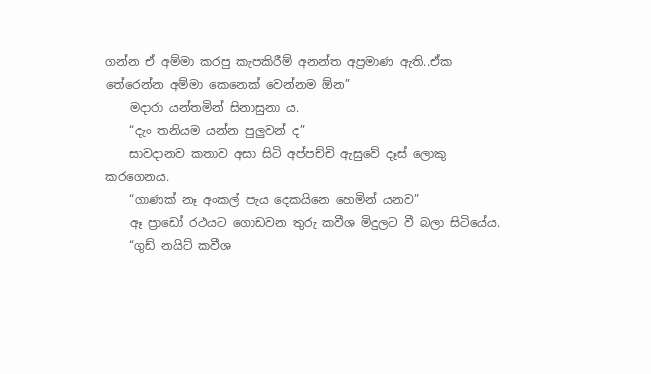ගන්න ඒ අම්මා කරපු කැපකිරීම් අනන්ත අප්‍රමාණ ඇති..ඒක තේරෙන්න අම්මා කෙනෙක් වෙන්නම ඕන”
    මදාරා යන්තමින් සිනාසුනා ය.
    “දැං තනියම යන්න පුලුවන් ද”
    සාවදානව කතාව අසා සිටි අප්පච්චි ඇසුවේ දෑස් ලොකු කරගෙනය.
    “ගාණක් නෑ අංකල් පැය දෙකයිනෙ හෙමින් යනව”
    ඈ ප්‍රාඩෝ රථයට ගොඩවන තුරු කවීශ මිදුලට වී බලා සිටියේය.
    “ගුඩ් නයිට් කවීශ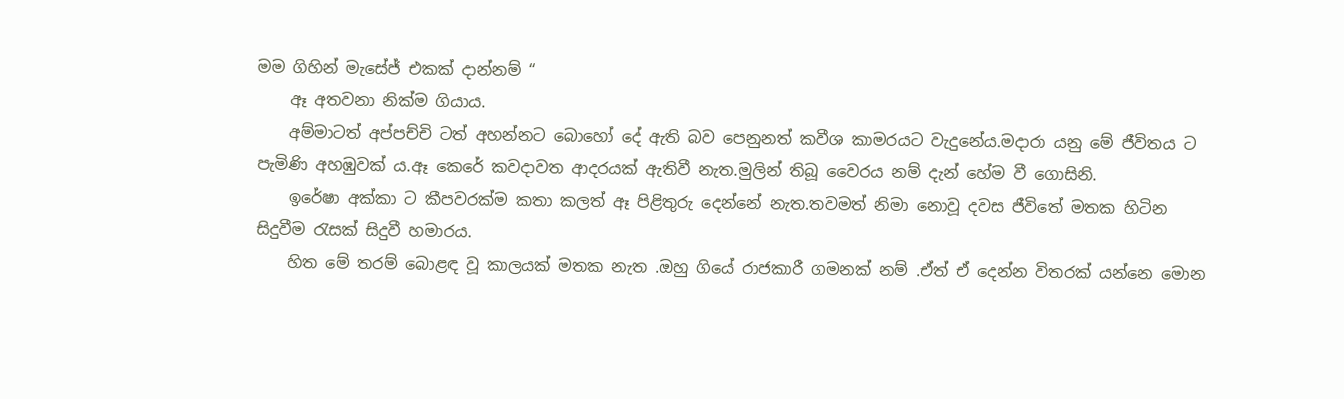මම ගිහින් මැසේජ් එකක් දාන්නම් “
    ඈ අතවනා නික්ම ගියාය.
    අම්මාටත් අප්පච්චි ටත් අහන්නට බොහෝ දේ ඇති බව පෙනුනත් කවීශ කාමරයට වැදුනේය.මදාරා යනු මේ ජීවිතය ට පැමිණි අහඹුවක් ය.ඈ කෙරේ කවදාවත ආදරයක් ඇතිවී නැත.මුලින් තිබූ වෛරය නම් දැන් හේම වී ගොසිනි.
    ඉරේෂා අක්කා ට කීපවරක්ම කතා කලත් ඈ පිළිතුරු දෙන්නේ නැත.තවමත් නිමා නොවූ දවස ජීවිතේ මතක හිටින සිදුවීම රැසක් සිදුවී හමාරය.
    හිත මේ තරම් බොළඳ වූ කාලයක් මතක නැත .ඔහු ගියේ රාජකාරී ගමනක් නම් .ඒත් ඒ දෙන්න විතරක් යන්නෙ මොන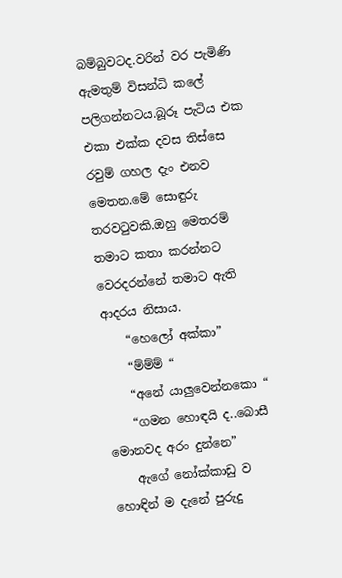බම්බුවටද.වරින් වර පැමිණි ඇමතුම් විසන්ධි කලේ පලිගන්නටය.බූරූ පැටිය එක එකා එක්ක දවස තිස්සෙ රවුම් ගහල දැං එනව මෙතන.මේ සොඳුරු තරවටුවකි.ඔහු මෙතරම් තමාට කතා කරන්නට වෙරදරන්නේ තමාට ඇති ආදරය නිසාය.
    “හෙලෝ අක්කා”
    “ම්ම්ම් “
    “අනේ යාලුවෙන්නකො “
    “ගමන හොඳයි ද..බොසී මොනවද අරං දුන්නෙ”
    ඇගේ නෝක්කාඩු ව හොඳින් ම දැනේ පුරුදු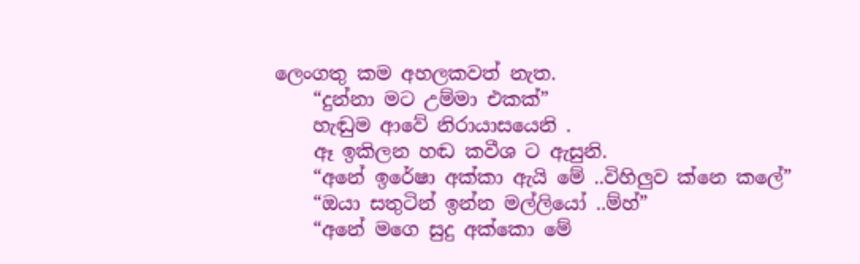ලෙංගතු කම අහලකවත් නැත.
    “දුන්නා මට උම්මා එකක්”
    හැඬුම ආවේ නිරායාසයෙනි .
    ඈ ඉකිලන හඬ කවීශ ට ඇසුනි.
    “අනේ ඉරේෂා අක්කා ඇයි මේ ..විහිලුව ක්නෙ කලේ”
    “ඔයා සතුටින් ඉන්න මල්ලියෝ ..ම්හ්”
    “අනේ මගෙ සුදු අක්කො මේ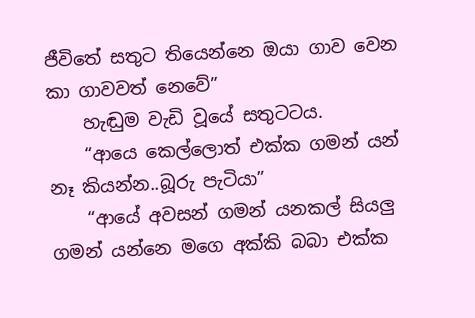ජීවිතේ සතුට තියෙන්නෙ ඔයා ගාව වෙන කා ගාවවත් නෙවේ”
    හැඬුම වැඩි වූයේ සතුටටය.
    “ආයෙ කෙල්ලොත් එක්ක ගමන් යන් නෑ කියන්න..බූරු පැටියා”
    “ආයේ අවසන් ගමන් යනකල් සියලු ගමන් යන්නෙ මගෙ අක්කි බබා එක්ක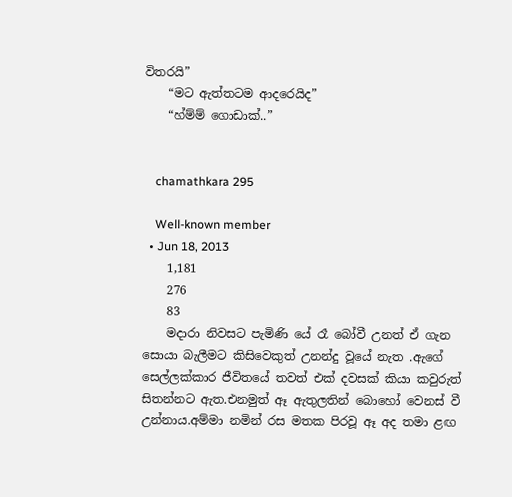විතරයි”
    “මට ඇත්තටම ආදරෙයිද”
    “හ්ම්ම් ගොඩාක්..”


    chamathkara 295

    Well-known member
  • Jun 18, 2013
    1,181
    276
    83
    මදාරා නිවසට පැමිණි යේ රෑ බෝවී උනත් ඒ ගැන සොයා බැලීමට කිසිවෙකුත් උනන්දු වූයේ නැත .ඇගේ සෙල්ලක්කාර ජීවිතයේ තවත් එක් දවසක් කියා කවුරුත් සිතන්නට ඇත.එනමුත් ඈ ඇතුලතින් බොහෝ වෙනස් වී උන්නාය.අම්මා නමින් රස මතක පිරවූ ඈ අද තමා ළඟ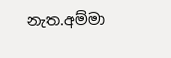නැත.අම්මා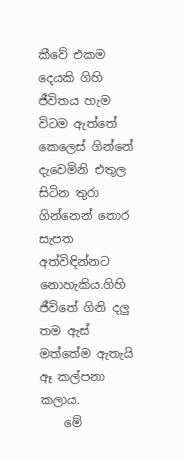කීවේ එකම දෙයකි ගිහි ජීවිතය හැම විටම ඇත්තේ කෙලෙස් ගින්නේ දැවෙමිනි එතුල සිටින තුරා ගින්නෙන් තොර සැපත අත්විඳින්නට නොහැකිය.ගිහි ජීවිතේ ගිනි දලු තම ඇස් මත්තේම ඇතැයි ඈ කල්පනා කලාය.
    මේ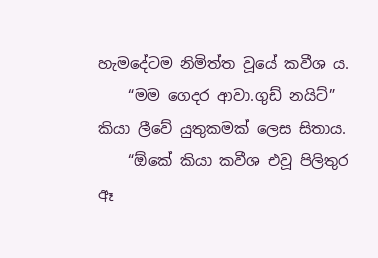හැමදේටම නිමිත්ත වූයේ කවීශ ය.
    “මම ගෙදර ආවා.ගුඩ් නයිට්” කියා ලීවේ යුතුකමක් ලෙස සිතාය.
    “ඕකේ කියා කවීශ එවූ පිලිතුර ඈ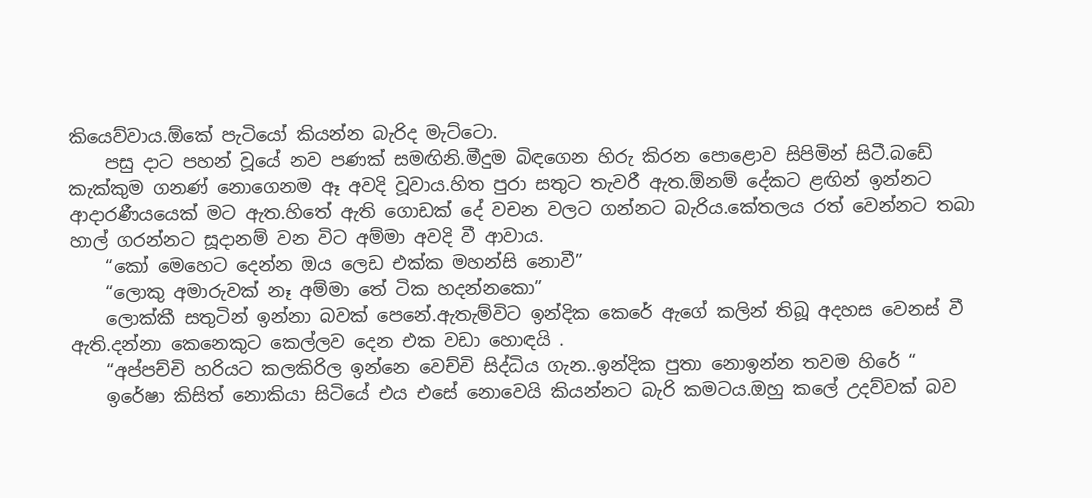කියෙව්වාය.ඕකේ පැටියෝ කියන්න බැරිද මැට්ටො.
    පසු දාට පහන් වූයේ නව පණක් සමඟිනි.මීදුම බිඳගෙන හිරු කිරන පොළොව සිපිමින් සිටී.බඩේ කැක්කුම ගනණ් නොගෙනම ඈ අවදි වූවාය.හිත පුරා සතුට තැවරී ඇත.ඕනම් දේකට ළඟින් ඉන්නට ආදාරණීයයෙක් මට ඇත.හිතේ ඇති ගොඩක් දේ වචන වලට ගන්නට බැරිය.කේතලය රත් වෙන්නට තබා හාල් ගරන්නට සූදානම් වන විට අම්මා අවදි වී ආවාය.
    “කෝ මෙහෙට දෙන්න ඔය ලෙඩ එක්ක මහන්සි නොවී”
    “ලොකු අමාරුවක් නෑ අම්මා තේ ටික හදන්නකො”
    ලොක්කී සතුටින් ඉන්නා බවක් පෙනේ.ඇතැම්විට ඉන්දික කෙරේ ඇගේ කලින් තිබූ අදහස වෙනස් වී ඇති.දන්නා කෙනෙකුට කෙල්ලව දෙන එක වඩා හොඳයි .
    “අප්පච්චි හරියට කලකිරිල ඉන්නෙ වෙච්චි සිද්ධිය ගැන..ඉන්දික පුතා නොඉන්න තවම හිරේ “
    ඉරේෂා කිසිත් නොකියා සිටියේ එය එසේ නොවෙයි කියන්නට බැරි කමටය.ඔහු කලේ උදව්වක් බව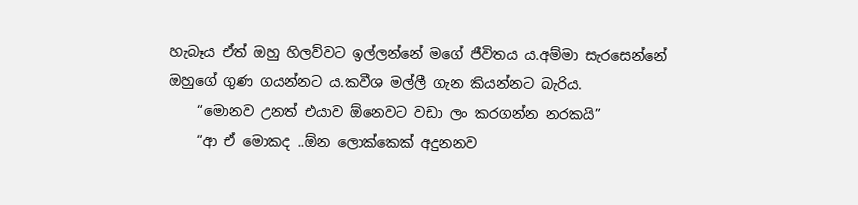හැබෑය ඒත් ඔහු හිලව්වට ඉල්ලන්නේ මගේ ජීවිතය ය.අම්මා සැරසෙන්නේ ඔහුගේ ගුණ ගයන්නට ය.කවීශ මල්ලී ගැන කියන්නට බැරිය.
    “මොනව උනත් එයාව ඕනෙවට වඩා ලං කරගන්න නරකයි”
    “ආ ඒ මොකද ..ඕන ලොක්කෙක් අදුනනව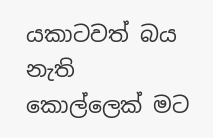යකාටවත් බය නැති කොල්ලෙක් මට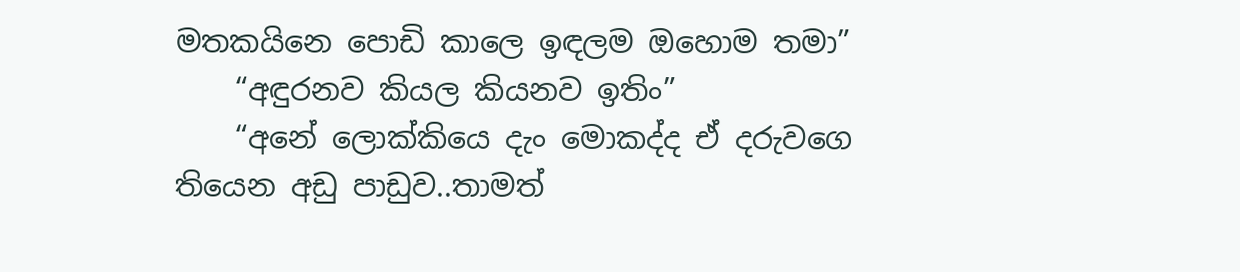මතකයිනෙ පොඩි කාලෙ ඉඳලම ඔහොම තමා”
    “අඳුරනව කියල කියනව ඉතිං”
    “අනේ ලොක්කියෙ දැං මොකද්ද ඒ දරුවගෙ තියෙන අඩු පාඩුව..තාමත්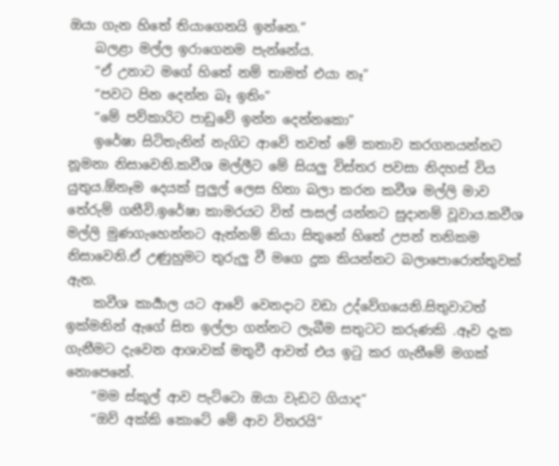ඔයා ගැන හිතේ තියාගෙනයි ඉන්නෙ.”
    බලළා මල්ල ඉරාගෙනම පැන්නේය.
    “ඒ උනාට මගේ හිතේ නම් තාමත් එයා නෑ”
    “පවට පින දෙන්න බෑ ඉතිං”
    “මේ පව්කාරිට පාඩුවේ ඉන්න දෙන්නකො”
    ඉරේෂා සිටිතැනින් නැගිට ආවේ තවත් මේ කතාව කරගනයන්නට නූමනා නිසාවෙනි.කවීශ මල්ලීට මේ සියලු විස්තර පවසා නිදහස් විය යුතුය.ඕනෑම දෙයක් පුලුල් ලෙස හිතා බලා කරන කවීශ මල්ලි මාව තේරුම් ගනීවි.ඉරේෂා කාමරයට විත් පාසල් යන්නට සුදානම් වූවාය.කවීශ මල්ලි මුණගැහෙන්නට ඇත්නම් කියා සිතුනේ හිතේ උපන් තනිකම නිසාවෙනි.ඒ උණුහුමට තුරුලු වී මගෙ දුක කියන්නට බලාපොරොත්තුවක් ඇත.
    කවීශ කාර්‍යාල යට ආවේ වෙනදාට වඩා උද්වේගයෙනි.සිතුවාටත් ඉක්මනින් ඇගේ සිත ඉල්ලා ගන්නට ලැබීම සතුටට කරුණකි .ඈව දැක ගැනීමට දැවෙන ආශාවක් මතුවී ආවත් එය ඉටු කර ගැනීමේ මගක් නොපෙනේ.
    “මම ස්කූල් ආව පැට්ටො ඔයා වැඩට ගියාද”
    “ඔව් අක්කි කොටේ මේ ආව විතරයි”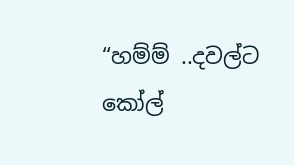“හම්ම් ..දවල්ට කෝල්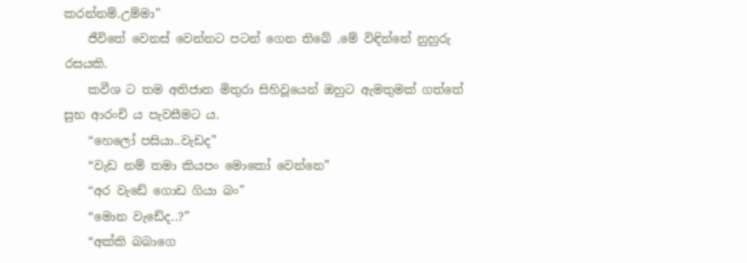කරන්නම්.උම්මා”
    ජීවිතේ වෙනස් වෙන්නට පටන් ගෙන තිබේ .මේ විඳින්නේ නුහුරු රසයකි.
    කවීශ ට තම අතිජාත මිතුරා සිහිවූයෙන් ඔහුට ඇමතුමක් ගත්තේ සුභ ආරංචි ය පැවසීමට ය.
    “හෙලෝ පසියා..වැඩද”
    “වැඩ නම් තමා කියපං මොකෝ වෙන්නෙ”
    “අර වැඩේ ගොඩ ගියා බං”
    “මොන වැඩේද..?”
    “අක්කි බබාගෙ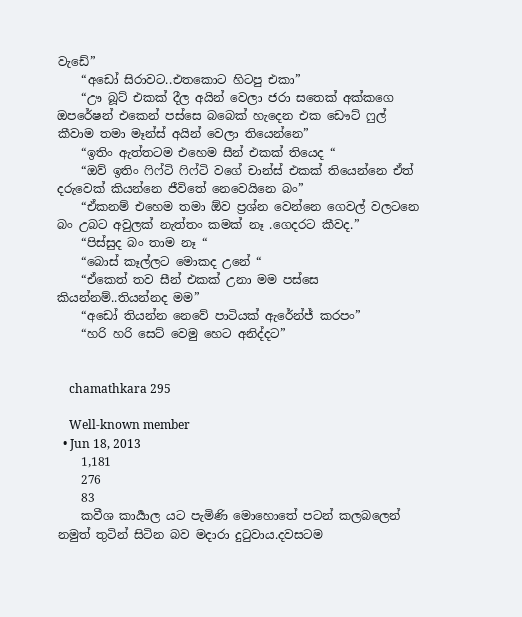වැඩේ”
    “අඩෝ සිරාවට..එතකොට හිටපු එකා”
    “ඌ බූට් එකක් දීල අයින් වෙලා ජරා සතෙක් අක්කගෙ ඔපරේෂන් එකෙන් පස්සෙ බබෙක් හැදෙන එක ඩෞට් ෆුල් කීවාම තමා මෑන්ස් අයින් වෙලා තියෙන්නෙ”
    “ඉතිං ඇත්තටම එහෙම සීන් එකක් තියෙද “
    “ඔව් ඉතිං ෆිෆ්ටි ෆිෆ්ටි වගේ චාන්ස් එකක් තියෙන්නෙ ඒත් දරුවෙක් කියන්නෙ ජීවිතේ නෙවෙයිනෙ බං”
    “ඒකනම් එහෙම තමා ඕව ප්‍රශ්න වෙන්නෙ ගෙවල් වලටනෙ බං උබට අවුලක් නැත්තං කමක් නෑ .ගෙදරට කීවද.”
    “පිස්සුද බං තාම නෑ “
    “බොස් කෑල්ලට මොකද උනේ “
    “ඒකෙත් තව සීන් එකක් උනා මම පස්සෙ කියන්නම්..තියන්නද මම”
    “අඩෝ තියන්න නෙවේ පාටියක් ඇරේන්ජ් කරපං”
    “හරි හරි සෙට් වෙමු හෙට අනිද්දට”


    chamathkara 295

    Well-known member
  • Jun 18, 2013
    1,181
    276
    83
    කවීශ කාර්‍යාල යට පැමිණි මොහොතේ පටන් කලබලෙන් නමුත් තුටින් සිටින බව මදාරා දුටුවාය.දවසටම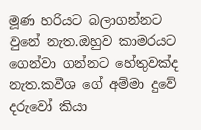මූණ හරියට බලාගන්නට වුනේ නැත.ඔහුව කාමරයට ගෙන්වා ගන්නට හේතුවක්ද නැත.කවීශ ගේ අම්මා දුවේ දරුවෝ කියා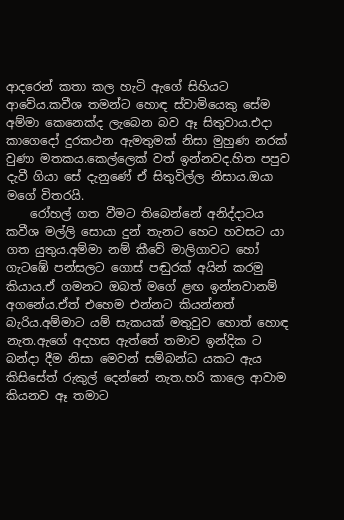ආදරෙන් කතා කල හැටි ඇගේ සිහියට ආවේය.කවීශ තමන්ට හොඳ ස්වාමියෙකු සේම අම්මා කෙනෙක්ද ලැබෙන බව ඈ සිතුවාය.එදා කාගෙදෝ දුරකථන ඇමතුමක් නිසා මුහුණ නරක් වුණා මතකය.කෙල්ලෙක් වත් ඉන්නවද.හිත පපුව දැවී ගියා සේ දැනුණේ ඒ සිතුවිල්ල නිසාය.ඔයා මගේ විතරයි.
    රෝහල් ගත වීමට තිබෙන්නේ අනිද්දාටය කවීශ මල්ලි සොයා දුන් තැනට හෙට හවසට යා ගත යුතුය.අම්මා නම් කීවේ මාලිගාවට හෝ ගැටඹේ පන්සලට ගොස් පඬුරක් අයින් කරමු කියාය.ඒ ගමනට ඔබත් මගේ ළඟ ඉන්නවානම් අගනේය.ඒත් එහෙම එන්නට කියන්නත් බැරිය.අම්මාට යම් සැකයක් මතුවුව හොත් හොඳ නැත.ඇගේ අදහස ඇත්තේ තමාව ඉන්දික ට බන්දා දීම නිසා මෙවන් සම්බන්ධ යකට ඇය කිසිසේත් රුකුල් දෙන්නේ නැත.හරි කාලෙ ආවාම කියනව ඈ තමාට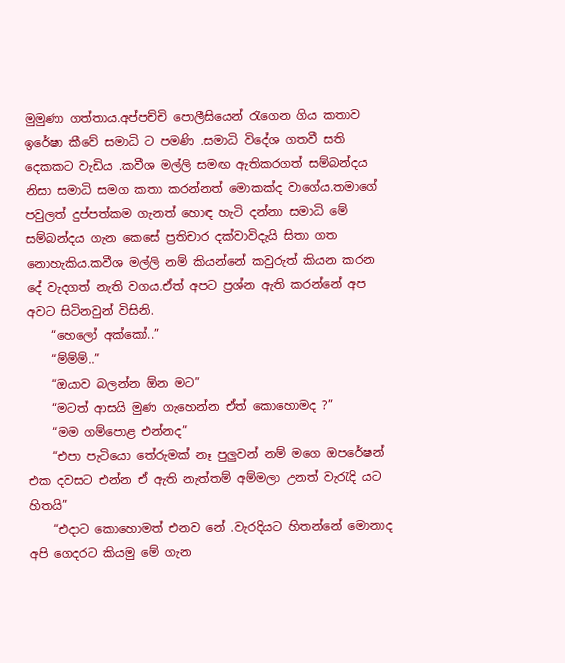මුමුණා ගත්තාය.අප්පච්චි පොලීසියෙන් රැගෙන ගිය කතාව ඉරේෂා කීවේ සමාධි ට පමණි .සමාධි විදේශ ගතවී සති දෙකකට වැඩිය .කවීශ මල්ලි සමඟ ඇතිකරගත් සම්බන්දය නිසා සමාධි සමග කතා කරන්නත් මොකක්ද වාගේය.තමාගේ පවුලත් දුප්පත්කම ගැනත් හොඳ හැටි දන්නා සමාධි මේ සම්බන්දය ගැන කෙසේ ප්‍රතිචාර දක්වාවිදැයි සිතා ගත නොහැකිය.කවීශ මල්ලි නම් කියන්නේ කවුරුත් කියන කරන දේ වැදගත් නැති වගය.ඒත් අපට ප්‍රශ්න ඇති කරන්නේ අප අවට සිටිනවුන් විසිනි.
    “හෙලෝ අක්කෝ..”
    “ම්ම්ම්..”
    “ඔයාව බලන්න ඕන මට”
    “මටත් ආසයි මුණ ගැහෙන්න ඒත් කොහොමද ?”
    “මම ගම්පොළ එන්නද”
    “එපා පැටියො තේරුමක් නෑ පුලුවන් නම් මගෙ ඔපරේෂන් එක දවසට එන්න ඒ ඇති නැත්තම් අම්මලා උනත් වැරැදි යට හිතයි”
    “එදාට කොහොමත් එනව නේ .වැරදියට හිතන්නේ මොනාද අපි ගෙදරට කියමු මේ ගැන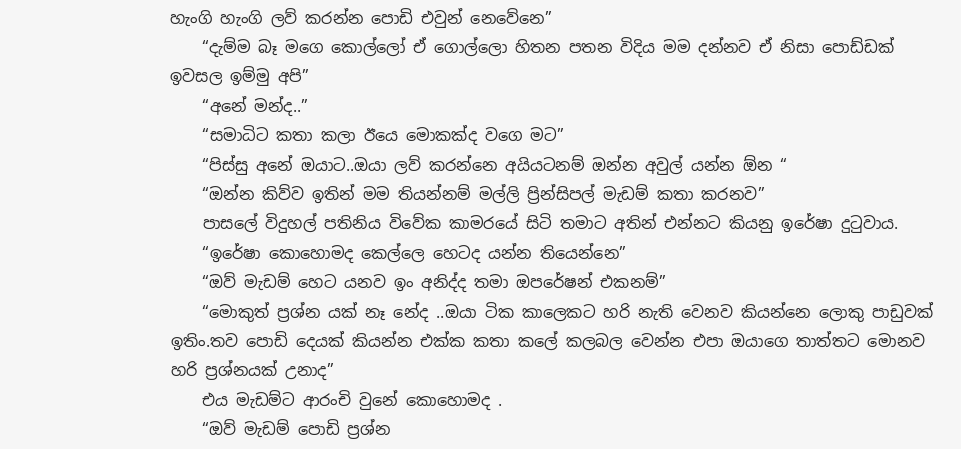හැංගි හැංගි ලව් කරන්න පොඩි එවුන් නෙවේනෙ”
    “දැම්ම බෑ මගෙ කොල්ලෝ ඒ ගොල්ලො හිතන පතන විදිය මම දන්නව ඒ නිසා පොඩ්ඩක් ඉවසල ඉම්මු අපි”
    “අනේ මන්ද..”
    “සමාධිට කතා කලා ඊයෙ මොකක්ද වගෙ මට”
    “පිස්සු අනේ ඔයාට..ඔයා ලව් කරන්නෙ අයියටනම් ඔන්න අවුල් යන්න ඕන “
    “ඔන්න කිව්ව ඉතින් මම තියන්නම් මල්ලි ප්‍රින්සිපල් මැඩම් කතා කරනව”
    පාසලේ විදුහල් පතිනිය විවේක කාමරයේ සිටි තමාට අතින් එන්නට කියනු ඉරේෂා දුටුවාය.
    “ඉරේෂා කොහොමද කෙල්ලෙ හෙටද යන්න තියෙන්නෙ”
    “ඔව් මැඩම් හෙට යනව ඉං අනිද්ද තමා ඔපරේෂන් එකනම්”
    “මොකුත් ප්‍රශ්න යක් නෑ නේද ..ඔයා ටික කාලෙකට හරි නැති වෙනව කියන්නෙ ලොකු පාඩුවක් ඉතිං.තව පොඩි දෙයක් කියන්න එක්ක කතා කලේ කලබල වෙන්න එපා ඔයාගෙ තාත්තට මොනව හරි ප්‍රශ්නයක් උනාද”
    එය මැඩම්ට ආරංචි වුනේ කොහොමද .
    “ඔව් මැඩම් පොඩි ප්‍රශ්න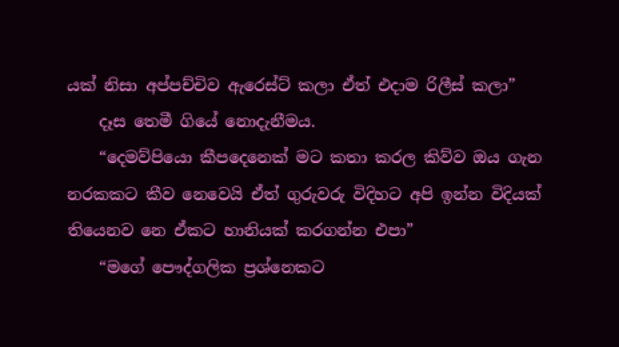යක් නිසා අප්පච්චිව ඇරෙස්ට් කලා ඒත් එදාම රිලීස් කලා”
    දෑස තෙමී ගියේ නොදැනීමය.
    “දෙමව්පියො කීපදෙනෙක් මට කතා කරල කිව්ව ඔය ගැන නරකකට කීව නෙවෙයි ඒත් ගුරුවරු විදිහට අපි ඉන්න විදියක් තියෙනව නෙ ඒකට හානියක් කරගන්න එපා”
    “මගේ පෞද්ගලික ප්‍රශ්නෙකට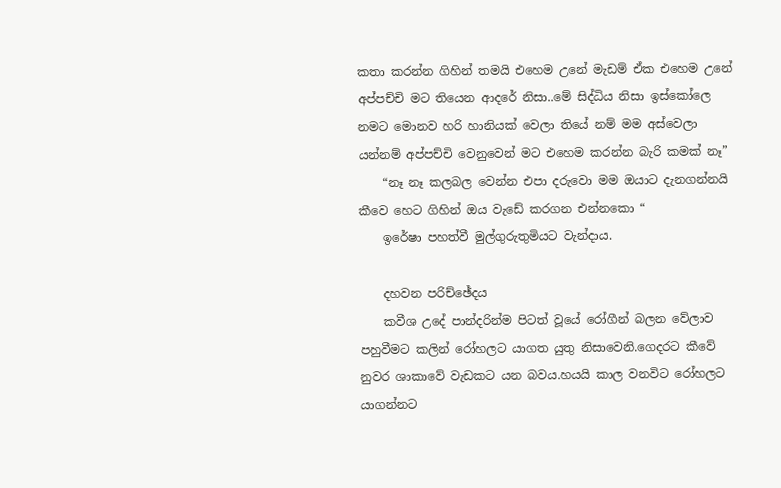කතා කරන්න ගිහින් තමයි එහෙම උනේ මැඩම් ඒක එහෙම උනේ අප්පච්චි මට තියෙන ආදරේ නිසා..මේ සිද්ධිය නිසා ඉස්කෝලෙ නමට මොනව හරි හානියක් වෙලා තියේ නම් මම අස්වෙලා යන්නම් අප්පච්චි වෙනුවෙන් මට එහෙම කරන්න බැරි කමක් නෑ”
    “නෑ නෑ කලබල වෙන්න එපා දරුවො මම ඔයාට දැනගන්නයි කීවෙ හෙට ගිහින් ඔය වැඩේ කරගන එන්නකො “
    ඉරේෂා පහත්වී මුල්ගුරුතුමියට වැන්දාය.

    දහවන පරිච්ඡේදය
    කවීශ උදේ පාන්දරින්ම පිටත් වූයේ රෝගීන් බලන වේලාව පහුවීමට කලින් රෝහලට යාගත යුතු නිසාවෙනි.ගෙදරට කීවේ නුවර ශාකාවේ වැඩකට යන බවය.හයයි කාල වනවිට රෝහලට යාගන්නට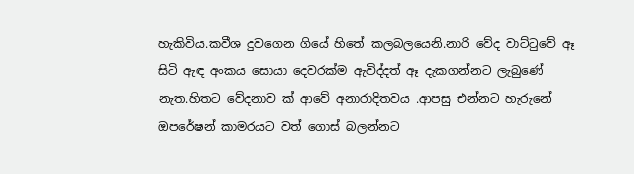හැකිවිය.කවීශ දුවගෙන ගියේ හිතේ කලබලයෙනි.නාරි වේද වාට්ටුවේ ඈ සිටි ඇඳ අංකය සොයා දෙවරක්ම ඇවිද්දත් ඈ දැකගන්නට ලැබුණේ නැත.හිතට වේදනාව ක් ආවේ අනාරාදිතවය .ආපසු එන්නට හැරුනේ ඔපරේෂන් කාමරයට වත් ගොස් බලන්නට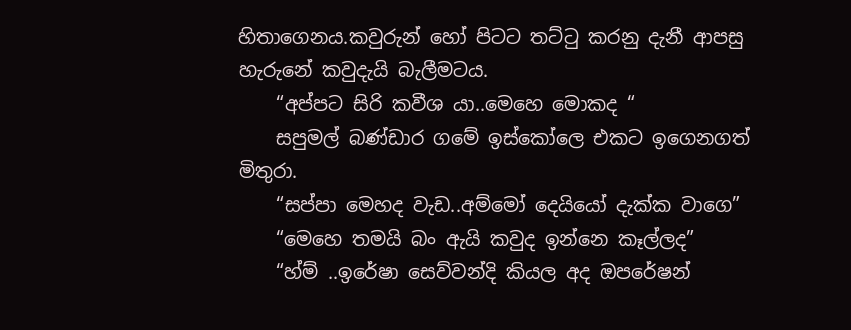හිතාගෙනය.කවුරුන් හෝ පිටට තට්ටු කරනු දැනී ආපසු හැරුනේ කවුදැයි බැලීමටය.
    “අප්පට සිරි කවීශ යා..මෙහෙ මොකද “
    සපුමල් බණ්ඩාර ගමේ ඉස්කෝලෙ එකට ඉගෙනගත් මිතුරා.
    “සප්පා මෙහද වැඩ..අම්මෝ දෙයියෝ දැක්ක වාගෙ”
    “මෙහෙ තමයි බං ඇයි කවුද ඉන්නෙ කෑල්ලද”
    “හ්ම් ..ඉරේෂා සෙව්වන්දි කියල අද ඔපරේෂන්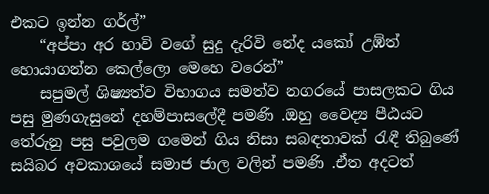එකට ඉන්න ගර්ල්”
    “අප්පා අර හාවි වගේ සුදු දැරිවි නේද යකෝ උඹ්ත් හොයාගන්න කෙල්ලො මෙහෙ වරෙන්”
    සපුමල් ශිෂ්‍යත්ව විභාගය සමත්ව නගරයේ පාසලකට ගිය පසු මුණගැසුනේ දහම්පාසලේදී පමණි .ඔහු වෛද්‍ය පීඨයට තේරුනු පසු පවුලම ගමෙන් ගිය නිසා සබඳතාවක් රැඳී තිබුණේ සයිබර අවකාශයේ සමාජ ජාල වලින් පමණි .ඒත අදටත්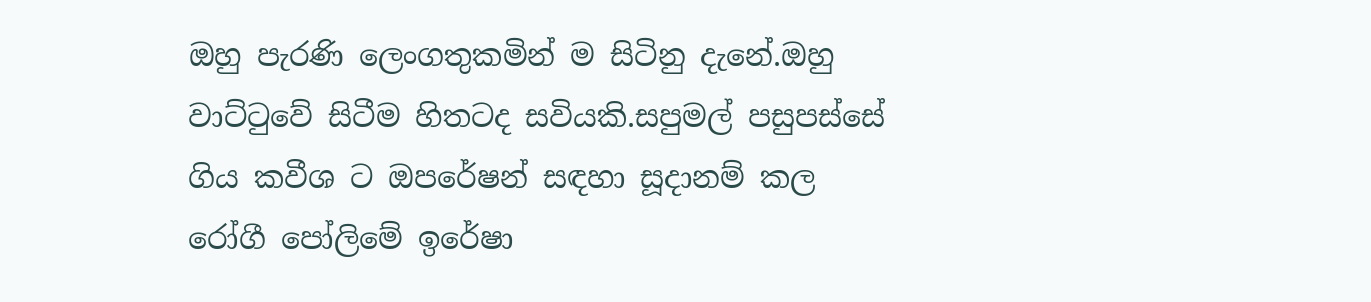ඔහු පැරණි ලෙංගතුකමින් ම සිටිනු දැනේ.ඔහු වාට්ටුවේ සිටීම හිතටද සවියකි.සපුමල් පසුපස්සේ ගිය කවීශ ට ඔපරේෂන් සඳහා සූදානම් කල රෝගී පෝලිමේ ඉරේෂා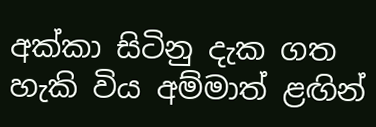අක්කා සිටිනු දැක ගත හැකි විය අම්මාත් ළඟින්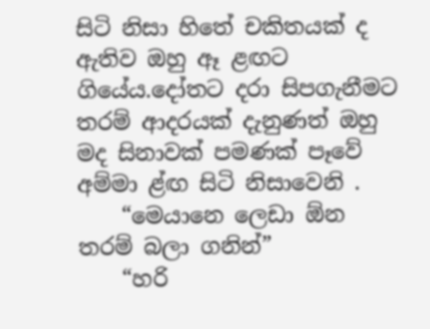සිටි නිසා හිතේ චකිතයක් ද ඇතිව ඔහු ඈ ළඟට ගියේය.දෝතට දරා සිපගැනීමට තරම් ආදරයක් දැනුණත් ඔහු මද සිනාවක් පමණක් පෑවේ අම්මා ළ්ඟ සිටි නිසාවෙනි .
    “මෙයානෙ ලෙඩා ඕන තරම් බලා ගනින්”
    “හරි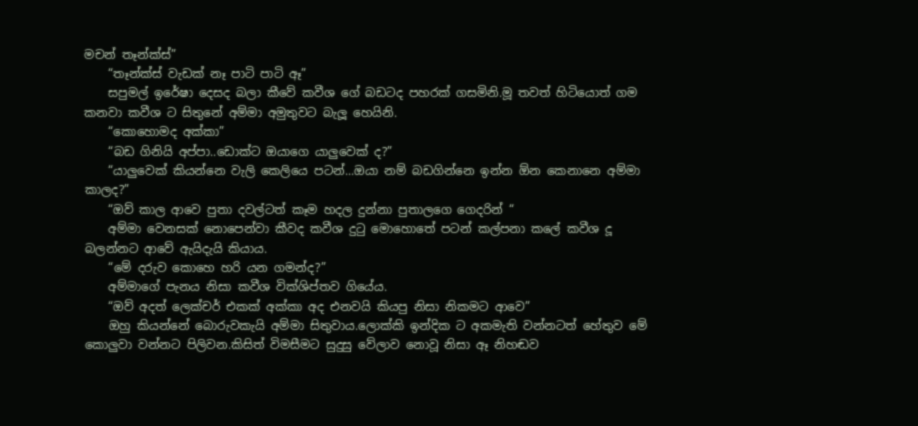මචන් තෑන්ක්ස්”
    “තෑන්ක්ස් වැඩක් නෑ පාටි පාටි ඈ”
    සපුමල් ඉරේෂා දෙසද බලා කීවේ කවීශ ගේ බඩටද පහරක් ගසමිනි.මූ තවත් හිටියොත් ගම කනවා කවීශ ට සිතුනේ අම්මා අමුතුවට බැලූ හෙයිනි.
    “කොහොමද අක්කා”
    “බඩ ගිනියි අප්පා..ඩොක්ට ඔයාගෙ යාලුවෙක් ද?”
    “යාලුවෙක් කියන්නෙ වැලි කෙලියෙ පටන්...ඔයා නම් බඩගින්නෙ ඉන්න ඕන කෙනානෙ අම්මා කාලද?”
    “ඔව් කාල ආවෙ පුතා දවල්ටත් කෑම හදල දුන්නා පුතාලගෙ ගෙදරින් “
    අම්මා වෙනසක් නොපෙන්වා කීවද කවීශ දුටු මොහොතේ පටන් කල්පනා කලේ කවීශ දූ බලන්නට ආවේ ඇයිදැයි කියාය.
    “මේ දරුව කොහෙ හරි යන ගමන්ද?”
    අම්මාගේ පැනය නිසා කවීශ වික්ශිප්තව ගියේය.
    “ඔව් අදත් ලෙක්චර් එකක් අක්කා අද එනවයි කියපු නිසා නිකමට ආවෙ”
    ඔහු කියන්නේ බොරුවකැයි අම්මා සිතුවාය.ලොක්කි ඉන්දික ට අකමැති වන්නටත් හේතුව මේ කොලුවා වන්නට පිලිවන.කිසිත් විමසීමට සුදුසු වේලාව නොවූ නිසා ඈ නිහඬව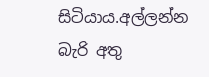සිටියාය.අල්ලන්න බැරි අතු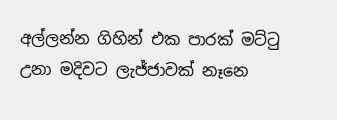අල්ලන්න ගිහින් එක පාරක් මට්ටු උනා මදිවට ලැජ්ජාවක් නෑනෙ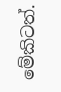මේකිටත්.